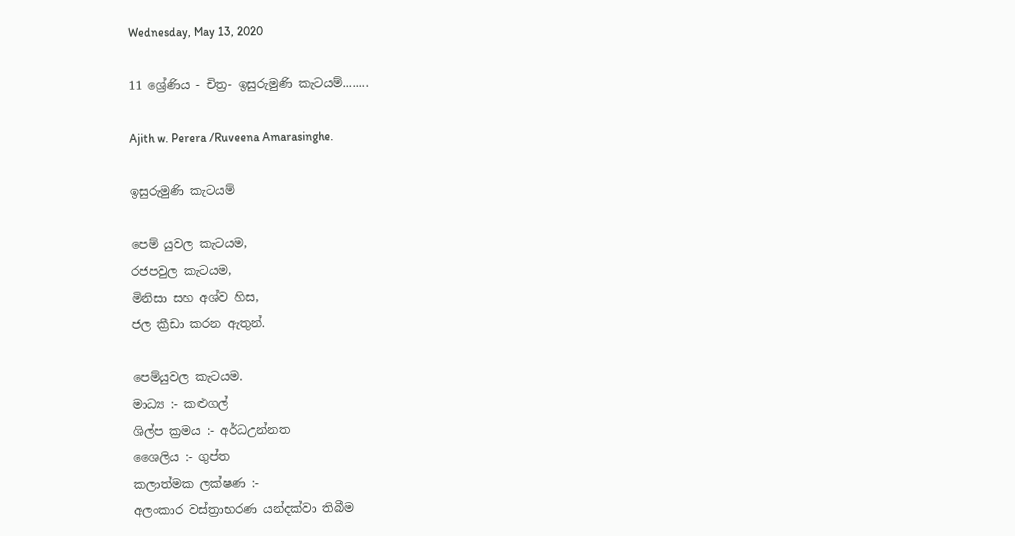Wednesday, May 13, 2020

11 ශ්‍රේණිය - චිත්‍ර- ඉසුරුමුණි කැටයම්........

Ajith w. Perera /Ruveena Amarasinghe.

ඉසුරුමුණි කැටයම්

පෙම් යුවල කැටයම,
රජපවුල කැටයම,
මිනිසා සහ අශ්ව හිස,
ජල ක්‍රීඩා කරන ඇතුන්.

පෙම්යුවල කැටයම.
මාධ්‍ය :- කළුගල්
ශිල්ප ක්‍රමය :- අර්ධඋන්නත
ශෛලිය :- ගුප්ත
කලාත්මක ලක්ෂණ :-
අලංකාර වස්ත්‍රාභරණ යන්දක්වා තිබීම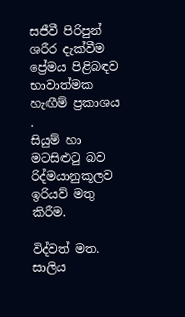සජීවී පිරිපුන් ශරීර දැක්වීම
ප්‍රේමය පිළිබඳව භාවාත්මක හැඟීම් ප්‍රකාශය .
සියුම් හා මටසිළුටු බව
රිද්මයානුකූලව ඉරියව් මතු කිරීම.

විද්වත් මත.
සාලිය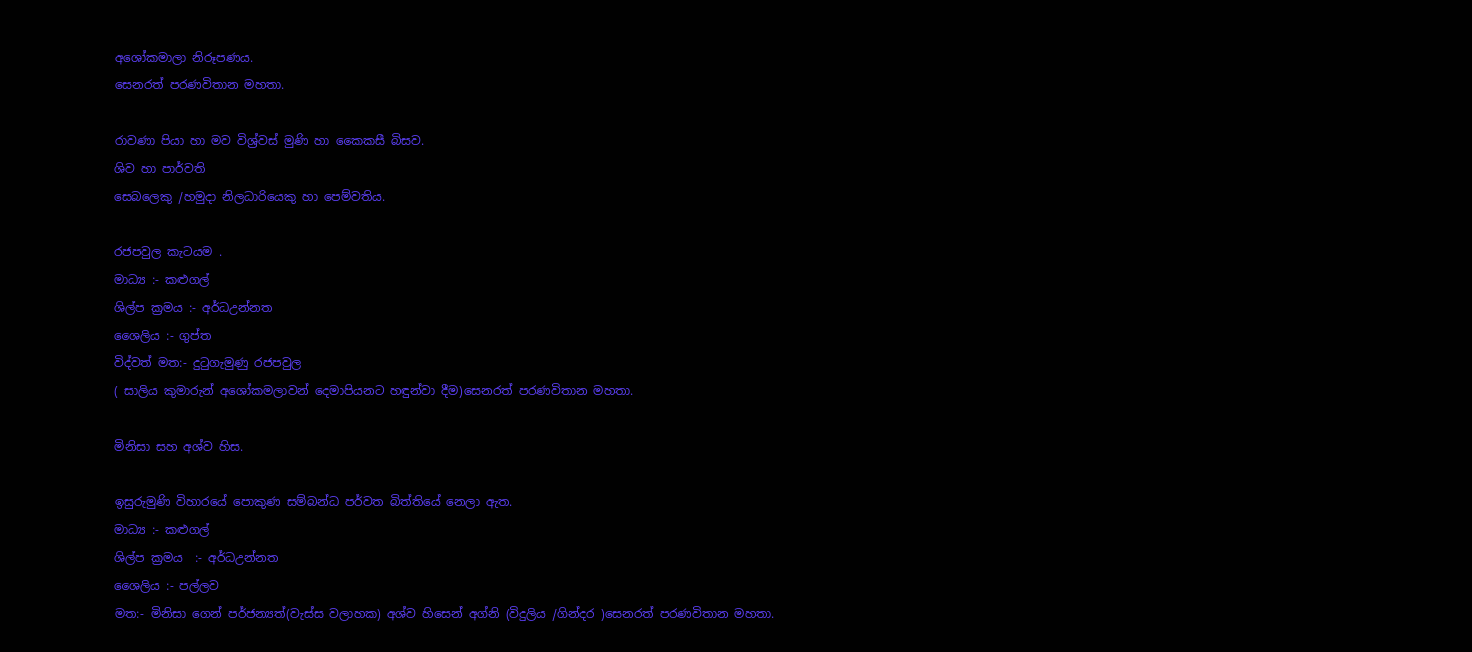අශෝකමාලා නිරූපණය.
සෙනරත් පරණවිතාන මහතා.

රාවණා පියා හා මව විශ්‍ර්වස් මුණි හා කෛකසී බිසව.
ශිව හා පාර්වති
සෙබලෙකු /හමුදා නිලධාරියෙකු හා පෙම්වතිය.

රජපවුල කැටයම .
මාධ්‍ය :- කළුගල්
ශිල්ප ක්‍රමය :- අර්ධඋන්නත
ශෛලිය :- ගුප්ත
විද්වත් මත:- දුටුගැමුණු රජපවුල
( සාලිය කුමාරුන් අශෝකමලාවන් දෙමාපියනට හඳුන්වා දීම)සෙනරත් පරණවිතාන මහතා.

මිනිසා සහ අශ්ව හිස.

ඉසුරුමුණි විහාරයේ පොකුණ සම්බන්ධ පර්වත බිත්තියේ නෙලා ඇත.
මාධ්‍ය :- කළුගල්
ශිල්ප ක්‍රමය  :- අර්ධඋන්නත
ශෛලිය :- පල්ලව
මත:- මිනිසා ගෙන් පර්ජන්‍යත්(වැස්ස වලාහක) අශ්ව හිසෙන් අග්නි (විදුලිය /ගින්දර )සෙනරත් පරණවිතාන මහතා.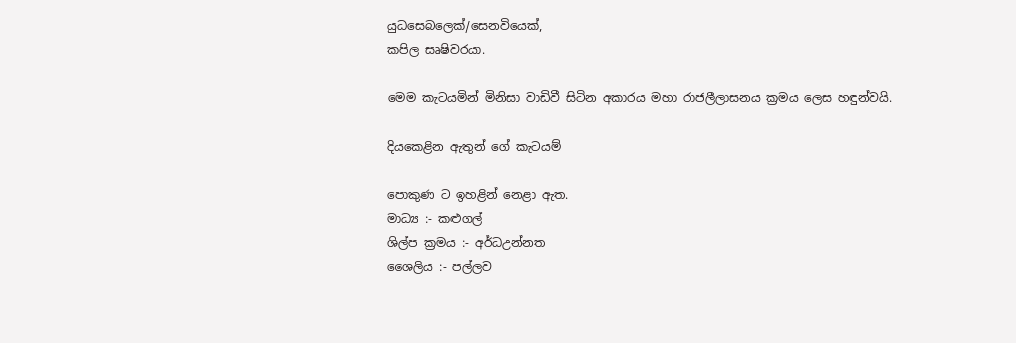යුධසෙබලෙක්/සෙනවියෙක්,
කපිල සෘෂිවරයා.

මෙම කැටයමින් මිනිසා වාඩිවී සිටින අකාරය මහා රාජලීලාසනය ක්‍රමය ලෙස හඳුන්වයි.

දියකෙළින ඇතුන් ගේ කැටයම්

පොකුණ ට ඉහළින් නෙළා ඇත.
මාධ්‍ය :- කළුගල්
ශිල්ප ක්‍රමය :- අර්ධඋන්නත
ශෛලිය :- පල්ලව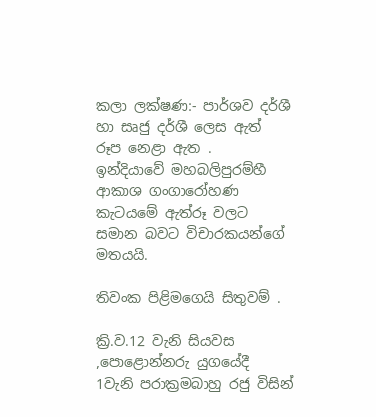කලා ලක්ෂණ:- පාර්ශව දර්ශී හා සෘජු දර්ශී ලෙස ඇත් රූප නෙළා ඇත .
ඉන්දියාවේ මහබලිපුරම්හී ආකාශ ගංගාරෝහණ කැටයමේ ඇත්රූ වලට සමාන බවට විචාරකයන්ගේ මතයයි.

තිවංක පිළිමගෙයි සිතුවම් .

ක්‍රි.ව.12 වැනි සියවස ,පොළොන්නරු යුගයේදී 1වැනි පරාක්‍රමබාහු රජු විසින්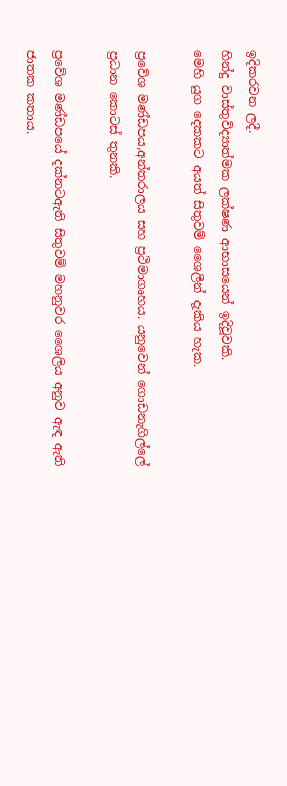ඉදිකරවන ලදී.
හින්දු වාස්තුවිද්‍යාත්මක ලක්ෂණ ආභාසයෙන් ඉදිවූවකි.
මෙහි යුග දෙකකට අයත් සිතුවම් ශෛලීන් දැකිය හැක.

ප්‍රවේශ මණ්ඩපය,අන්තරාලය සහ ප්‍රථිමාගෘහය. යනුවෙන් ගොඩනැගිල්ලේ ප්‍රධාන කොටස් තුනකි.

ප්‍රවේශ මණ්ඩපයේ දක්නටඇති සිතුවම් මහනුවර ශෛලිය අනුව ඇඳ ඇති ජාතක කතාය.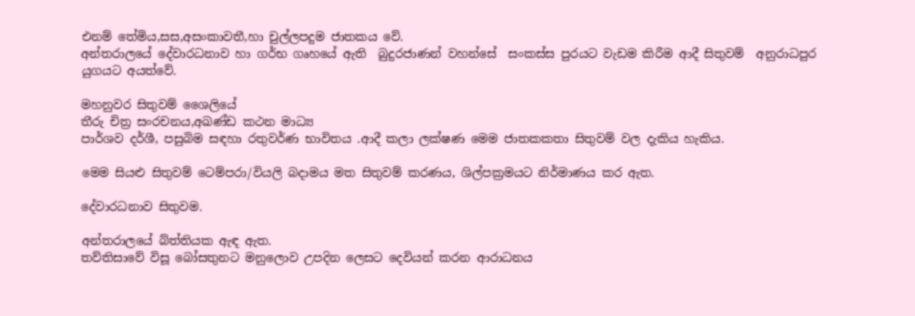එනම් තේමිය,සස,අසංකාවතී,හා චුල්ලපදුම ජාතකය වේ.
අන්තරාලයේ දේවාරධනාව හා ගර්භ ගෘහයේ ඇති  බුදුරජාණන් වහන්සේ  සංකස්ස පුරයට වැඩම කිරීම ආදී සිතුවම්  අනුරාධපුර යුගයට අයත්වේ.

මහනුවර සිතුවම් ශෛලියේ
තීරු චිත්‍ර සංරචනය,අඛණ්ඩ කථන මාධ්‍ය
පාර්ශව දර්ශී, පසුබිම සඳහා රතුවර්ණ භාවිතය .ආදී කලා ලක්ෂණ මෙම ජාතකකතා සිතුවම් වල දැකිය හැකිය.

මෙම සියළු සිතුවම් ටෙම්පරා/වියලි බදාමය මත සිතුවම් කරණය, ශිල්පක්‍රමයට නිර්මාණය කර ඇත.

දේවාරධනාව සිතුවම.

අන්තරාලයේ බ්ත්තියක ඇඳ ඇත.
තව්තිසාවේ විසූ බෝසතුනට මනුලොව උපදින ලෙසට දෙවියන් කරන ආරාධනය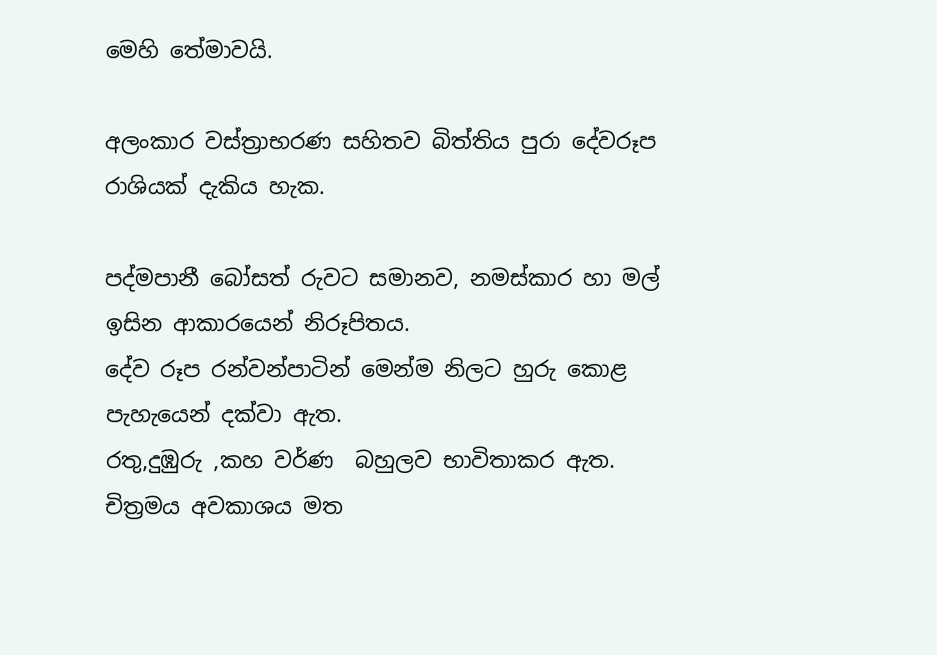මෙහි තේමාවයි.

අලංකාර වස්ත්‍රාභරණ සහිතව බිත්තිය පුරා දේවරූප රාශියක් දැකිය හැක.

පද්මපානී බෝසත් රුවට සමානව, නමස්කාර හා මල් ඉසින ආකාරයෙන් නිරූපිතය.
දේව රූප රන්වන්පාටින් මෙන්ම නිලට හුරු කොළ පැහැයෙන් දක්වා ඇත.
රතු,දුඹුරු ,කහ වර්ණ  බහුලව භාවිතාකර ඇත.
චිත්‍රමය අවකාශය මත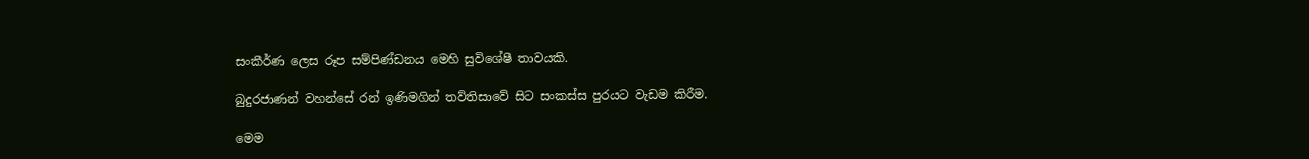සංකීර්ණ ලෙස රූප සම්පිණ්ඩනය මෙහි සුවිශේෂී තාවයකි.

බුදුරජාණන් වහන්සේ රන් ඉණිමගින් තව්තිසාවේ සිට සංකස්ස පුරයට වැඩම කිරීම.

මෙම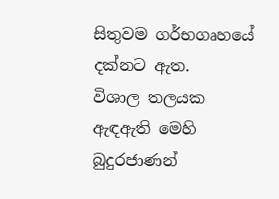සිතුවම ගර්භගෘහයේ දක්නට ඇත.
විශාල තලයක ඇඳඇති මෙහි බුදුරජාණන්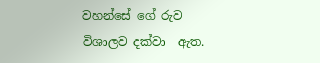වහන්සේ ගේ රුව විශාලව දක්වා  ඇත.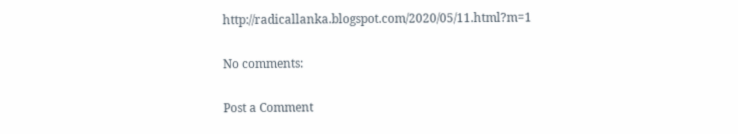http://radicallanka.blogspot.com/2020/05/11.html?m=1

No comments:

Post a Comment